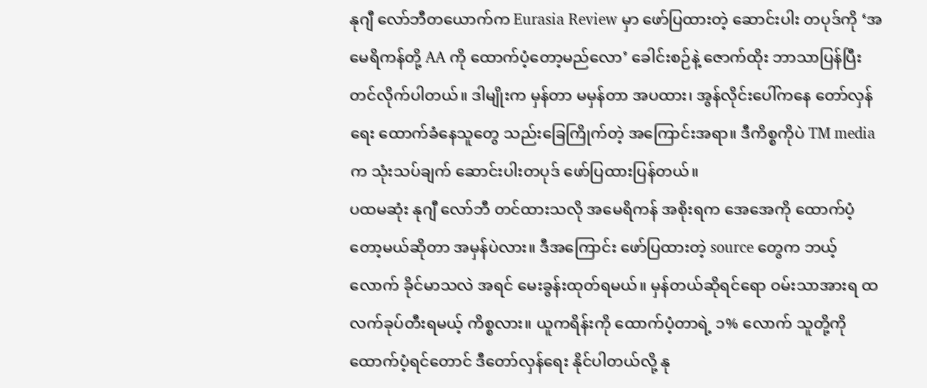နုဂျီ လော်ဘီတယောက်က Eurasia Review မှာ ဖော်ပြထားတဲ့ ဆောင်းပါး တပုဒ်ကို ‘အမေရိကန်တို့ AA ကို ထောက်ပံ့တော့မည်လော’ ခေါင်းစဉ်နဲ့ ဇောက်ထိုး ဘာသာပြန်ပြီး တင်လိုက်ပါတယ်။ ဒါမျိုးက မှန်တာ မမှန်တာ အပထား၊ အွန်လိုင်းပေါ်ကနေ တော်လှန်ရေး ထောက်ခံနေသူတွေ သည်းခြေကြိုက်တဲ့ အကြောင်းအရာ။ ဒီကိစ္စကိုပဲ TM media က သုံးသပ်ချက် ဆောင်းပါးတပုဒ် ဖော်ပြထားပြန်တယ်။
ပထမဆုံး နုဂျီ လော်ဘီ တင်ထားသလို အမေရိကန် အစိုးရက အေအေကို ထောက်ပံ့တော့မယ်ဆိုတာ အမှန်ပဲလား။ ဒီအကြောင်း ဖော်ပြထားတဲ့ source တွေက ဘယ့်လောက် ခိုင်မာသလဲ အရင် မေးခွန်းထုတ်ရမယ်။ မှန်တယ်ဆိုရင်ရော ဝမ်းသာအားရ ထလက်ခုပ်တီးရမယ့် ကိစ္စလား။ ယူကရိန်းကို ထောက်ပံ့တာရဲ့ ၁% လောက် သူတို့ကို ထောက်ပံ့ရင်တောင် ဒီတော်လှန်ရေး နိုင်ပါတယ်လို့ နု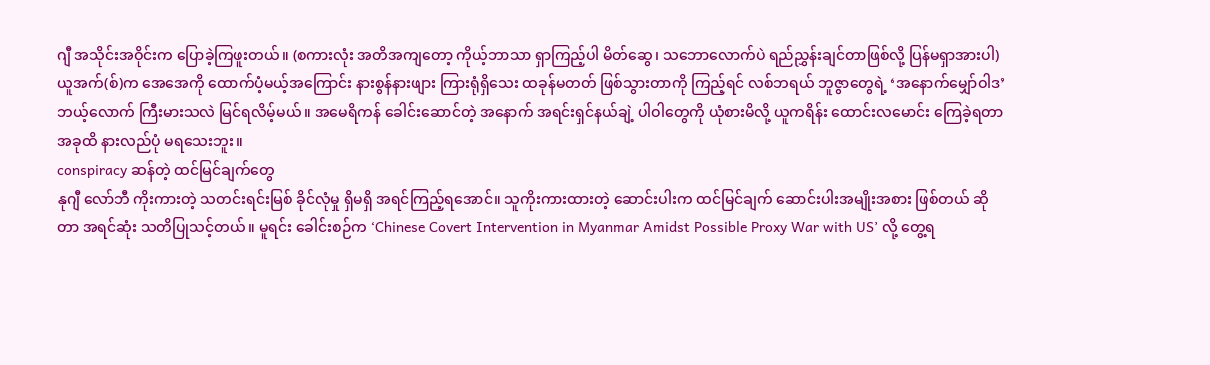ဂျီ အသိုင်းအဝိုင်းက ပြောခဲ့ကြဖူးတယ်။ (စကားလုံး အတိအကျတော့ ကိုယ့်ဘာသာ ရှာကြည့်ပါ မိတ်ဆွေ၊ သဘောလောက်ပဲ ရည်ညွှန်းချင်တာဖြစ်လို့ ပြန်မရှာအားပါ)
ယူအက်(စ်)က အေအေကို ထောက်ပံ့မယ့်အကြောင်း နားစွန်နားဖျား ကြားရုံရှိသေး ထခုန်မတတ် ဖြစ်သွားတာကို ကြည့်ရင် လစ်ဘရယ် ဘူဇွာတွေရဲ့ ‘အနောက်မျှော်ဝါဒ’ ဘယ့်လောက် ကြီးမားသလဲ မြင်ရလိမ့်မယ်။ အမေရိကန် ခေါင်းဆောင်တဲ့ အနောက် အရင်းရှင်နယ်ချဲ့ ပါဝါတွေကို ယုံစားမိလို့ ယူကရိန်း ထောင်းလမောင်း ကြေခဲ့ရတာ အခုထိ နားလည်ပုံ မရသေးဘူး။
conspiracy ဆန်တဲ့ ထင်မြင်ချက်တွေ
နုဂျီ လော်ဘီ ကိုးကားတဲ့ သတင်းရင်းမြစ် ခိုင်လုံမှု ရှိမရှိ အရင်ကြည့်ရအောင်။ သူကိုးကားထားတဲ့ ဆောင်းပါးက ထင်မြင်ချက် ဆောင်းပါးအမျိုးအစား ဖြစ်တယ် ဆိုတာ အရင်ဆုံး သတိပြုသင့်တယ်။ မူရင်း ခေါင်းစဉ်က ‘Chinese Covert Intervention in Myanmar Amidst Possible Proxy War with US’ လို့ တွေ့ရ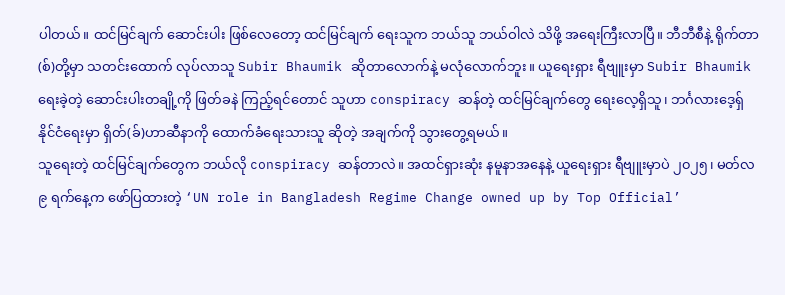ပါတယ်။ ထင်မြင်ချက် ဆောင်းပါး ဖြစ်လေတော့ ထင်မြင်ချက် ရေးသူက ဘယ်သူ ဘယ်ဝါလဲ သိဖို့ အရေးကြီးလာပြီ။ ဘီဘီစီနဲ့ ရိုက်တာ(စ်)တို့မှာ သတင်းထောက် လုပ်လာသူ Subir Bhaumik ဆိုတာလောက်နဲ့ မလုံလောက်ဘူး။ ယူရေးရှား ရီဗျူးမှာ Subir Bhaumik ရေးခဲ့တဲ့ ဆောင်းပါးတချို့ကို ဖြတ်ခနဲ ကြည့်ရင်တောင် သူဟာ conspiracy ဆန်တဲ့ ထင်မြင်ချက်တွေ ရေးလေ့ရှိသူ၊ ဘင်္ဂလားဒေ့ရ်ှ နိုင်ငံရေးမှာ ရှိတ်(ခ်)ဟာဆီနာကို ထောက်ခံရေးသားသူ ဆိုတဲ့ အချက်ကို သွားတွေ့ရမယ်။
သူရေးတဲ့ ထင်မြင်ချက်တွေက ဘယ်လို conspiracy ဆန်တာလဲ။ အထင်ရှားဆုံး နမူနာအနေနဲ့ ယူရေးရှား ရီဗျူးမှာပဲ ၂၀၂၅၊ မတ်လ ၉ ရက်နေ့က ဖော်ပြထားတဲ့ ‘UN role in Bangladesh Regime Change owned up by Top Official’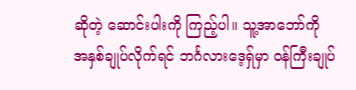ဆိုတဲ့ ဆောင်းပါးကို ကြည့်ပါ။ သူ့အာဘော်ကို အနှစ်ချုပ်လိုက်ရင် ဘင်္ဂလားဒေ့ရ်ှမှာ ဝန်ကြီးချုပ်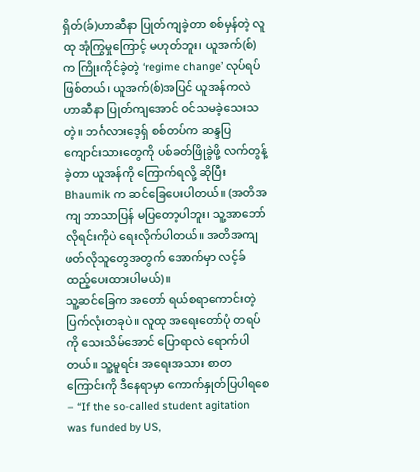ရှိတ်(ခ်)ဟာဆီနာ ပြုတ်ကျခဲ့တာ စစ်မှန်တဲ့ လူထု အုံကြွမှုကြောင့် မဟုတ်ဘူး၊ ယူအက်(စ်) က ကြိုးကိုင်ခဲ့တဲ့ ‘regime change’ လုပ်ရပ် ဖြစ်တယ်၊ ယူအက်(စ်)အပြင် ယူအန်ကလဲ ဟာဆီနာ ပြုတ်ကျအောင် ဝင်သမခဲ့သေးသတဲ့။ ဘင်္ဂလားဒေ့ရှ် စစ်တပ်က ဆန္ဒပြ ကျောင်းသားတွေကို ပစ်ခတ်ဖြိုခွဲဖို့ လက်တွန့်ခဲ့တာ ယူအန်ကို ကြောက်ရလို့ ဆိုပြီး Bhaumik က ဆင်ခြေပေးပါတယ်။ (အတိအကျ ဘာသာပြန် မပြတော့ပါဘူး၊ သူ့အာဘော် လိုရင်းကိုပဲ ရေးလိုက်ပါတယ်။ အတိအကျ ဖတ်လိုသူတွေအတွက် အောက်မှာ လင့်ခ် ထည့်ပေးထားပါမယ်)။
သူ့ဆင်ခြေက အတော် ရယ်စရာကောင်းတဲ့ ပြက်လုံးတခုပဲ။ လူထု အရေးတော်ပုံ တရပ်ကို သေးသိမ်အောင် ပြောရာလဲ ရောက်ပါတယ်။ သူ့မူရင်း အရေးအသား စာတကြောင်းကို ဒီနေရာမှာ ကောက်နှုတ်ပြပါရစေ – “If the so-called student agitation was funded by US,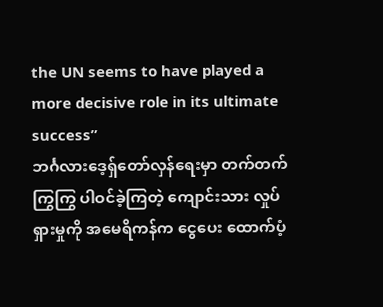the UN seems to have played a more decisive role in its ultimate success”
ဘင်္ဂလားဒေ့ရှ်တော်လှန်ရေးမှာ တက်တက်ကြွကြွ ပါဝင်ခဲ့ကြတဲ့ ကျောင်းသား လှုပ်ရှားမှုကို အမေရိကန်က ငွေပေး ထောက်ပံ့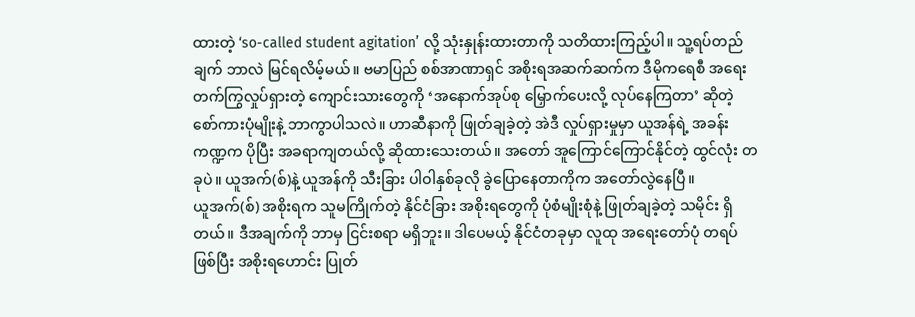ထားတဲ့ ‘so-called student agitation’ လို့ သုံးနှုန်းထားတာကို သတိထားကြည့်ပါ။ သူ့ရပ်တည်ချက် ဘာလဲ မြင်ရလိမ့်မယ်။ ဗမာပြည် စစ်အာဏာရှင် အစိုးရအဆက်ဆက်က ဒီမိုကရေစီ အရေး တက်ကြွလှုပ်ရှားတဲ့ ကျောင်းသားတွေကို ‘အနောက်အုပ်စု မြှောက်ပေးလို့ လုပ်နေကြတာ’ ဆိုတဲ့ စော်ကားပုံမျိုးနဲ့ ဘာကွာပါသလဲ။ ဟာဆီနာကို ဖြုတ်ချခဲ့တဲ့ အဲဒီ လှုပ်ရှားမှုမှာ ယူအန်ရဲ့ အခန်းကဏ္ဍက ပိုပြီး အခရာကျတယ်လို့ ဆိုထားသေးတယ်။ အတော် အူကြောင်ကြောင်နိုင်တဲ့ ထွင်လုံး တခုပဲ။ ယူအက်(စ်)နဲ့ ယူအန်ကို သီးခြား ပါဝါနှစ်ခုလို ခွဲပြောနေတာကိုက အတော်လွဲနေပြီ။
ယူအက်(စ်) အစိုးရက သူမကြိုက်တဲ့ နိုင်ငံခြား အစိုးရတွေကို ပုံစံမျိုးစုံနဲ့ ဖြုတ်ချခဲ့တဲ့ သမိုင်း ရှိတယ်။ ဒီအချက်ကို ဘာမှ ငြင်းစရာ မရှိဘူး။ ဒါပေမယ့် နိုင်ငံတခုမှာ လူထု အရေးတော်ပုံ တရပ်ဖြစ်ပြီး အစိုးရဟောင်း ပြုတ်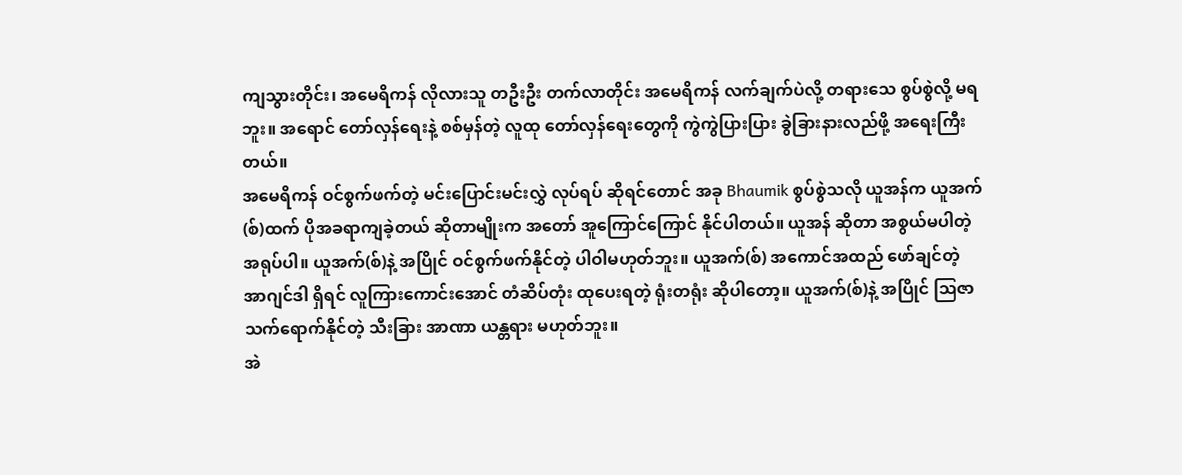ကျသွားတိုင်း၊ အမေရိကန် လိုလားသူ တဦးဦး တက်လာတိုင်း အမေရိကန် လက်ချက်ပဲလို့ တရားသေ စွပ်စွဲလို့ မရဘူး။ အရောင် တော်လှန်ရေးနဲ့ စစ်မှန်တဲ့ လူထု တော်လှန်ရေးတွေကို ကွဲကွဲပြားပြား ခွဲခြားနားလည်ဖို့ အရေးကြီးတယ်။
အမေရိကန် ဝင်စွက်ဖက်တဲ့ မင်းပြောင်းမင်းလွှဲ လုပ်ရပ် ဆိုရင်တောင် အခု Bhaumik စွပ်စွဲသလို ယူအန်က ယူအက်(စ်)ထက် ပိုအခရာကျခဲ့တယ် ဆိုတာမျိုးက အတော် အူကြောင်ကြောင် နိုင်ပါတယ်။ ယူအန် ဆိုတာ အစွယ်မပါတဲ့ အရုပ်ပါ။ ယူအက်(စ်)နဲ့ အပြိုင် ဝင်စွက်ဖက်နိုင်တဲ့ ပါဝါမဟုတ်ဘူး။ ယူအက်(စ်) အကောင်အထည် ဖော်ချင်တဲ့ အာဂျင်ဒါ ရှိရင် လူကြားကောင်းအောင် တံဆိပ်တုံး ထုပေးရတဲ့ ရုံးတရုံး ဆိုပါတော့။ ယူအက်(စ်)နဲ့ အပြိုင် ဩဇာ သက်ရောက်နိုင်တဲ့ သီးခြား အာဏာ ယန္တရား မဟုတ်ဘူး။
အဲ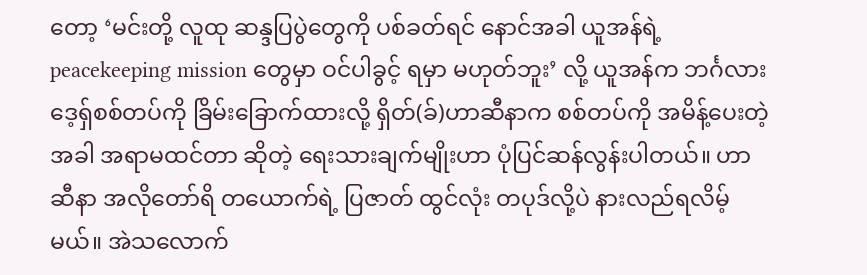တော့ ‘မင်းတို့ လူထု ဆန္ဒပြပွဲတွေကို ပစ်ခတ်ရင် နောင်အခါ ယူအန်ရဲ့ peacekeeping mission တွေမှာ ဝင်ပါခွင့် ရမှာ မဟုတ်ဘူး’ လို့ ယူအန်က ဘင်္ဂလားဒေ့ရှ်စစ်တပ်ကို ခြိမ်းခြောက်ထားလို့ ရှိတ်(ခ်)ဟာဆီနာက စစ်တပ်ကို အမိန့်ပေးတဲ့အခါ အရာမထင်တာ ဆိုတဲ့ ရေးသားချက်မျိုးဟာ ပုံပြင်ဆန်လွန်းပါတယ်။ ဟာဆီနာ အလိုတော်ရိ တယောက်ရဲ့ ပြဇာတ် ထွင်လုံး တပုဒ်လို့ပဲ နားလည်ရလိမ့်မယ်။ အဲသလောက်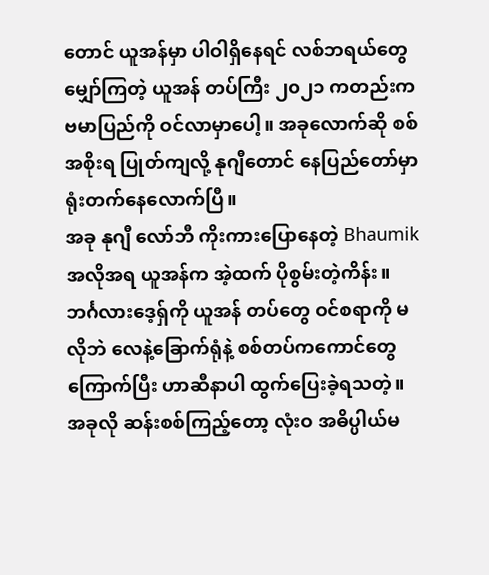တောင် ယူအန်မှာ ပါဝါရှိနေရင် လစ်ဘရယ်တွေ မျှော်ကြတဲ့ ယူအန် တပ်ကြီး ၂၀၂၁ ကတည်းက ဗမာပြည်ကို ဝင်လာမှာပေါ့။ အခုလောက်ဆို စစ်အစိုးရ ပြုတ်ကျလို့ နုဂျီတောင် နေပြည်တော်မှာ ရုံးတက်နေလောက်ပြီ။
အခု နုဂျီ လော်ဘီ ကိုးကားပြောနေတဲ့ Bhaumik အလိုအရ ယူအန်က အဲ့ထက် ပိုစွမ်းတဲ့ကိန်း။ ဘင်္ဂလားဒေ့ရ်ှကို ယူအန် တပ်တွေ ဝင်စရာကို မလိုဘဲ လေနဲ့ခြောက်ရုံနဲ့ စစ်တပ်ကကောင်တွေ ကြောက်ပြီး ဟာဆီနာပါ ထွက်ပြေးခဲ့ရသတဲ့။
အခုလို ဆန်းစစ်ကြည့်တော့ လုံးဝ အဓိပ္ပါယ်မ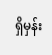ရှိမှန်း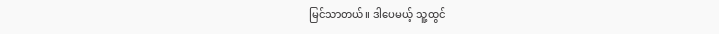မြင်သာတယ်။ ဒါပေမယ့် သူ့ထွင်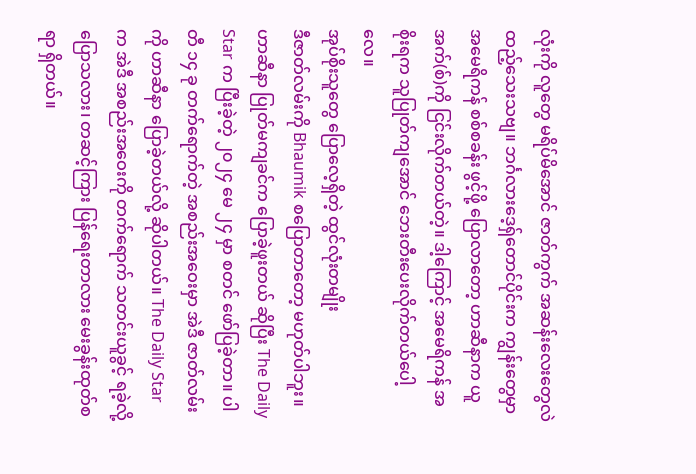လုံးကို လူတွေ မရိပ်မိအောင် ဇာတ်ကွက် အဆန်းလေးတွေလဲ ထည့်သေးသဗျ။ ဘင်္ဂလားဒေ့ရ်ှတောင်ပိုင်းက ကျွန်းတွေမှာ အမေရိကန် စစ်စခန်း ဖွင့်ဖို့ ပြောလာတော့ ဟာဆီနာက ယူအက်(စ်)ကို ငြင်းလိုက်တယ်တဲ့။ ဒါ့ကြောင့် အမေရိကန် အစိုးရက သူပြုတ်ကျအောင် ဘေးတီးပေးလိုက်တယ်ပေါ့လေ။
အုပ်စိုးသူတွေ ပြောလေ့ရှိတဲ့ ထွင်လုံးတမျိုး
ဒီဇာတ်လမ်းကို Bhaumik စပြောတာတော့ မဟုတ်ပါဘူး။ ဟာဆီနာ ပြုတ်မကျခင်က ပြောခဲ့ဖူးတယ် ဆိုပြီး The Daily Star က ပြီးခဲ့တဲ့ ၂၀၂၄ မေ ၂၄ မှာ စတင် ဖော်ပြခဲ့တာ။ ပါတီ ၁၄ ခု တက်ရောက်တဲ့ အစည်းအဝေးမှာ အဲဒီ ဇာတ်လမ်းကို ဟာဆီနာ ပြောခဲ့တယ်လို့ ဆိုပါတယ်။ The Daily Star က အဲဒီ အစည်းအဝေးကို တက်ရောက် သတင်းယူခွင့် ရခဲ့လို့ ပြောသလား၊ တဆင့်ကြား ပြန်ရေးတာလား မေးခွန်းထုတ်စရာ ရှိတယ်။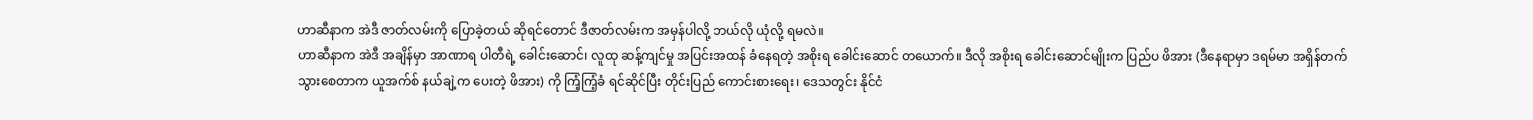ဟာဆီနာက အဲဒီ ဇာတ်လမ်းကို ပြောခဲ့တယ် ဆိုရင်တောင် ဒီဇာတ်လမ်းက အမှန်ပါလို့ ဘယ်လို ယုံလို့ ရမလဲ။
ဟာဆီနာက အဲဒီ အချိန်မှာ အာဏာရ ပါတီရဲ့ ခေါင်းဆောင်၊ လူထု ဆန့်ကျင်မှု အပြင်းအထန် ခံနေရတဲ့ အစိုးရ ခေါင်းဆောင် တယောက်။ ဒီလို အစိုးရ ခေါင်းဆောင်မျိုးက ပြည်ပ ဖိအား (ဒီနေရာမှာ ဒရမ်မာ အရှိန်တက်သွားစေတာက ယူအက်စ် နယ်ချဲ့က ပေးတဲ့ ဖိအား) ကို ကြံ့ကြံ့ခံ ရင်ဆိုင်ပြီး တိုင်းပြည် ကောင်းစားရေး၊ ဒေသတွင်း နိုင်ငံ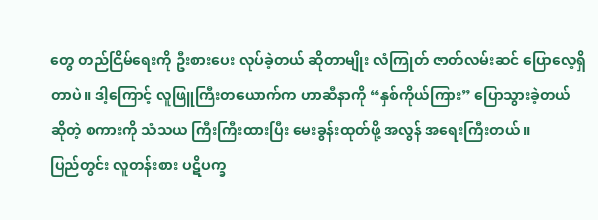တွေ တည်ငြိမ်ရေးကို ဦးစားပေး လုပ်ခဲ့တယ် ဆိုတာမျိုး လံကြုတ် ဇာတ်လမ်းဆင် ပြောလေ့ရှိတာပဲ။ ဒါ့ကြောင့် လူဖြူကြီးတယောက်က ဟာဆီနာကို “နှစ်ကိုယ်ကြား” ပြောသွားခဲ့တယ် ဆိုတဲ့ စကားကို သံသယ ကြီးကြီးထားပြီး မေးခွန်းထုတ်ဖို့ အလွန် အရေးကြီးတယ်။
ပြည်တွင်း လူတန်းစား ပဋိပက္ခ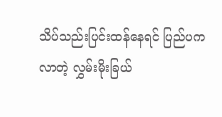သိပ်သည်းပြင်းထန်နေရင် ပြည်ပက လာတဲ့ လွှမ်းမိုးခြယ်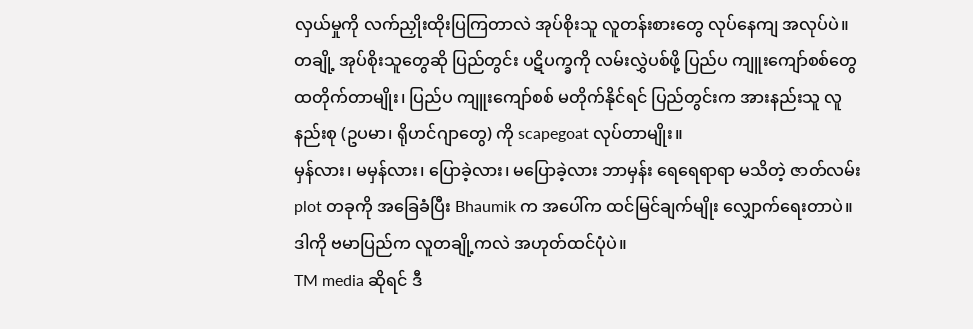လှယ်မှုကို လက်ညှိုးထိုးပြကြတာလဲ အုပ်စိုးသူ လူတန်းစားတွေ လုပ်နေကျ အလုပ်ပဲ။ တချို့ အုပ်စိုးသူတွေဆို ပြည်တွင်း ပဋိပက္ခကို လမ်းလွှဲပစ်ဖို့ ပြည်ပ ကျူးကျော်စစ်တွေ ထတိုက်တာမျိုး၊ ပြည်ပ ကျူးကျော်စစ် မတိုက်နိုင်ရင် ပြည်တွင်းက အားနည်းသူ လူနည်းစု (ဥပမာ၊ ရိုဟင်ဂျာတွေ) ကို scapegoat လုပ်တာမျိုး။
မှန်လား၊ မမှန်လား၊ ပြောခဲ့လား၊ မပြောခဲ့လား ဘာမှန်း ရေရေရာရာ မသိတဲ့ ဇာတ်လမ်း plot တခုကို အခြေခံပြီး Bhaumik က အပေါ်က ထင်မြင်ချက်မျိုး လျှောက်ရေးတာပဲ။ ဒါကို ဗမာပြည်က လူတချို့ကလဲ အဟုတ်ထင်ပုံပဲ။
TM media ဆိုရင် ဒီ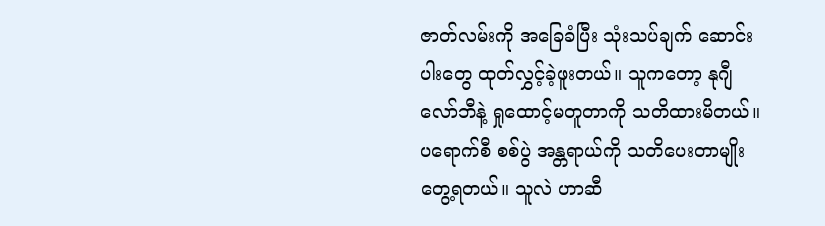ဇာတ်လမ်းကို အခြေခံပြီး သုံးသပ်ချက် ဆောင်းပါးတွေ ထုတ်လွှင့်ခဲ့ဖူးတယ်။ သူကတော့ နုဂျီ လော်ဘီနဲ့ ရှုထောင့်မတူတာကို သတိထားမိတယ်။ ပရောက်စီ စစ်ပွဲ အန္တရာယ်ကို သတိပေးတာမျိုး တွေ့ရတယ်။ သူလဲ ဟာဆီ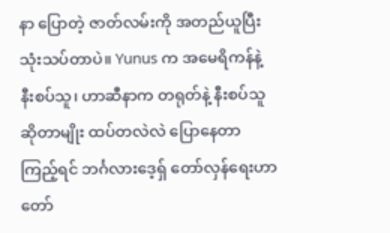နာ ပြောတဲ့ ဇာတ်လမ်းကို အတည်ယူပြီး သုံးသပ်တာပဲ။ Yunus က အမေရိကန်နဲ့ နီးစပ်သူ၊ ဟာဆီနာက တရုတ်နဲ့ နီးစပ်သူ ဆိုတာမျိုး ထပ်တလဲလဲ ပြောနေတာကြည့်ရင် ဘင်္ဂလားဒေ့ရ်ှ တော်လှန်ရေးဟာ တော်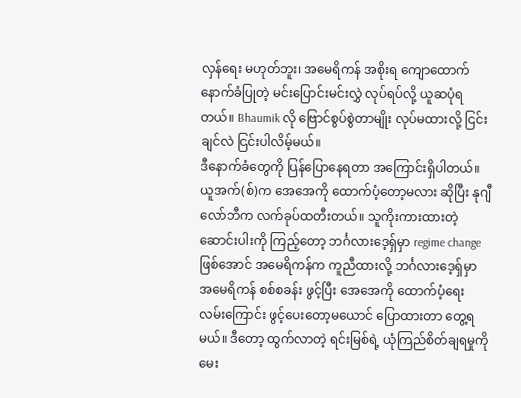လှန်ရေး မဟုတ်ဘူး၊ အမေရိကန် အစိုးရ ကျောထောက်နောက်ခံပြုတဲ့ မင်းပြောင်းမင်းလွှဲ လုပ်ရပ်လို့ ယူဆပုံရတယ်။ Bhaumik လို ဗြောင်စွပ်စွဲတာမျိုး လုပ်မထားလို့ ငြင်းချင်လဲ ငြင်းပါလိမ့်မယ်။
ဒီနောက်ခံတွေကို ပြန်ပြောနေရတာ အကြောင်းရှိပါတယ်။ ယူအက်(စ်)က အေအေကို ထောက်ပံ့တော့မလား ဆိုပြီး နုဂျီ လော်ဘီက လက်ခုပ်ထတီးတယ်။ သူကိုးကားထားတဲ့ ဆောင်းပါးကို ကြည့်တော့ ဘင်္ဂလားဒေ့ရ်ှမှာ regime change ဖြစ်အောင် အမေရိကန်က ကူညီထားလို့ ဘင်္ဂလားဒေ့ရ်ှမှာ အမေရိကန် စစ်စခန်း ဖွင့်ပြီး အေအေကို ထောက်ပံ့ရေး လမ်းကြောင်း ဖွင့်ပေးတော့မယောင် ပြောထားတာ တွေ့ရမယ်။ ဒီတော့ ထွက်လာတဲ့ ရင်းမြစ်ရဲ့ ယုံကြည်စိတ်ချရမှုကို မေး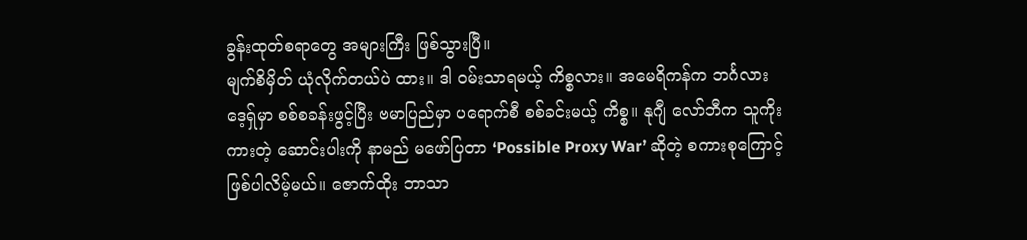ခွန်းထုတ်စရာတွေ အများကြီး ဖြစ်သွားပြီ။
မျက်စိမှိတ် ယုံလိုက်တယ်ပဲ ထား။ ဒါ ဝမ်းသာရမယ့် ကိစ္စလား။ အမေရိကန်က ဘင်္ဂလားဒေ့ရ်ှမှာ စစ်စခန်းဖွင့်ပြီး ဗမာပြည်မှာ ပရောက်စီ စစ်ခင်းမယ့် ကိစ္စ။ နုဂျီ လော်ဘီက သူကိုးကားတဲ့ ဆောင်းပါးကို နာမည် မဖော်ပြတာ ‘Possible Proxy War’ ဆိုတဲ့ စကားစုကြောင့် ဖြစ်ပါလိမ့်မယ်။ ဇောက်ထိုး ဘာသာ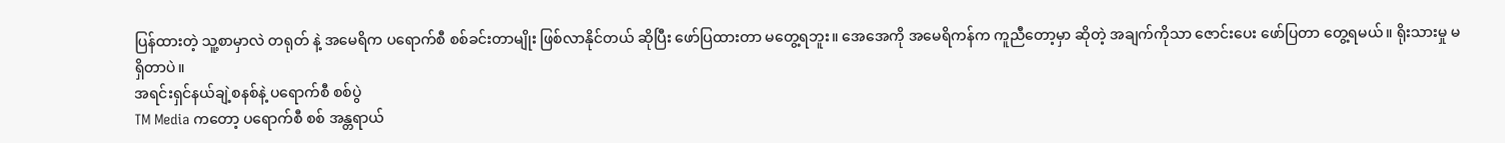ပြန်ထားတဲ့ သူ့စာမှာလဲ တရုတ် နဲ့ အမေရိက ပရောက်စီ စစ်ခင်းတာမျိုး ဖြစ်လာနိုင်တယ် ဆိုပြီး ဖော်ပြထားတာ မတွေ့ရဘူး။ အေအေကို အမေရိကန်က ကူညီတော့မှာ ဆိုတဲ့ အချက်ကိုသာ ဇောင်းပေး ဖော်ပြတာ တွေ့ရမယ်။ ရိုးသားမှု မရှိတာပဲ။
အရင်းရှင်နယ်ချဲ့စနစ်နဲ့ ပရောက်စီ စစ်ပွဲ
TM Media ကတော့ ပရောက်စီ စစ် အန္တရာယ်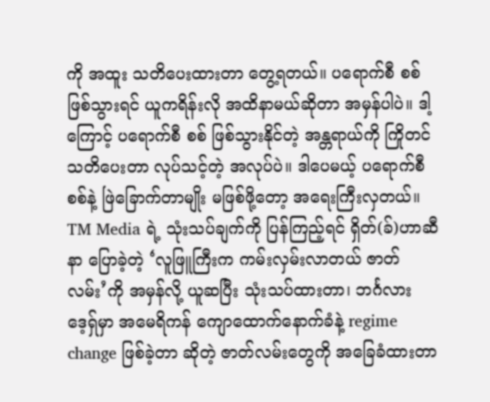ကို အထူး သတိပေးထားတာ တွေ့ရတယ်။ ပရောက်စီ စစ် ဖြစ်သွားရင် ယူကရိန်းလို အထိနာမယ်ဆိုတာ အမှန်ပါပဲ။ ဒါ့ကြောင့် ပရောက်စီ စစ် ဖြစ်သွားနိုင်တဲ့ အန္တရာယ်ကို ကြိုတင် သတိပေးတာ လုပ်သင့်တဲ့ အလုပ်ပဲ။ ဒါပေမယ့် ပရောက်စီ စစ်နဲ့ ဖြဲခြောက်တာမျိုး မဖြစ်ဖို့တော့ အရေးကြီးလှတယ်။
TM Media ရဲ့ သုံးသပ်ချက်ကို ပြန်ကြည့်ရင် ရှိတ်(ခ်)ဟာဆီနာ ပြောခဲ့တဲ့ ‘လူဖြူကြီးက ကမ်းလှမ်းလာတယ် ဇာတ်လမ်း’ကို အမှန်လို့ ယူဆပြီး သုံးသပ်ထားတာ၊ ဘင်္ဂလားဒေ့ရ်ှမှာ အမေရိကန် ကျောထောက်နောက်ခံနဲ့ regime change ဖြစ်ခဲ့တာ ဆိုတဲ့ ဇာတ်လမ်းတွေကို အခြေခံထားတာ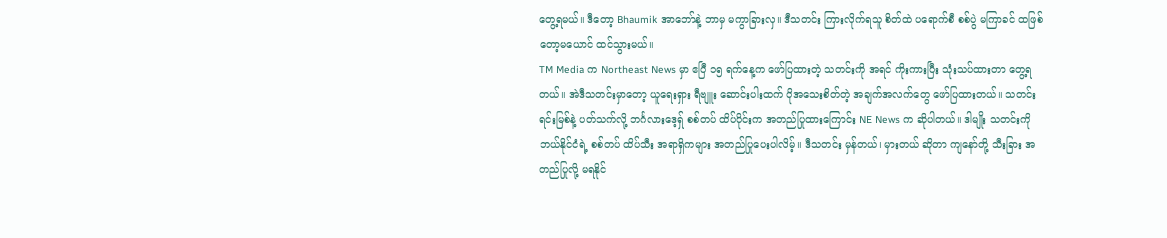တွေ့ရမယ်။ ဒီတော့ Bhaumik အာဘော်နဲ့ ဘာမှ မကွာခြားလှ။ ဒီသတင်း ကြားလိုက်ရသူ စိတ်ထဲ ပရောက်စီ စစ်ပွဲ မကြာခင် ထဖြစ်တော့မယောင် ထင်သွားမယ်။
TM Media က Northeast News မှာ ဧပြီ ၁၅ ရက်နေ့က ဖော်ပြထားတဲ့ သတင်းကို အရင် ကိုးကားပြီး သုံးသပ်ထားတာ တွေ့ရတယ်။ အဲဒီသတင်းမှာတော့ ယူရေးရှား ရီဗျူး ဆောင်းပါးထက် ပိုအသေးစိတ်တဲ့ အချက်အလက်တွေ ဖော်ပြထားတယ်။ သတင်းရင်းမြစ်နဲ့ ပတ်သက်လို့ ဘင်္ဂလားဒေ့ရ်ှ စစ်တပ် ထိပ်ပိုင်းက အတည်ပြုထားကြောင်း NE News က ဆိုပါတယ်။ ဒါမျိုး သတင်းကို ဘယ်နိုင်ငံရဲ့ စစ်တပ် ထိပ်သီး အရာရှိကများ အတည်ပြုပေးပါလိမ့်။ ဒီသတင်း မှန်တယ်၊ မှားတယ် ဆိုတာ ကျနော်တို့ သီးခြား အတည်ပြုလို့ မရနိုင်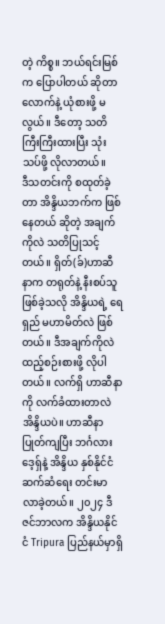တဲ့ ကိစ္စ။ ဘယ်ရင်းမြစ်က ပြောပါတယ် ဆိုတာလောက်နဲ့ ယုံစားဖို့ မလွယ်။ ဒီတော့ သတိကြီးကြီးထားပြီး သုံးသပ်ဖို့ လိုလာတယ်။
ဒီသတင်းကို စထုတ်ခဲ့တာ အိန္ဒိယဘက်က ဖြစ်နေတယ် ဆိုတဲ့ အချက်ကိုလဲ သတိပြုသင့်တယ်။ ရှိတ်(ခ်)ဟာဆီနာက တရုတ်နဲ့ နီးစပ်သူ ဖြစ်ခဲ့သလို အိန္ဒိယရဲ့ ရေရှည် မဟာမိတ်လဲ ဖြစ်တယ်။ ဒီအချက်ကိုလဲ ထည့်စဉ်းစားဖို့ လိုပါတယ်။ လက်ရှိ ဟာဆီနာကို လက်ခံထားတာလဲ အိန္ဒိယပဲ။ ဟာဆီနာ ပြုတ်ကျပြီး ဘင်္ဂလားဒေ့ရှ်နဲ့ အိန္ဒိယ နှစ်နိုင်ငံ ဆက်ဆံရေး တင်းမာလာခဲ့တယ်။ ၂၀၂၄ ဒီဇင်ဘာလက အိန္ဒိယနိုင်ငံ Tripura ပြည်နယ်မှာရှိ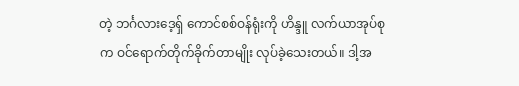တဲ့ ဘင်္ဂလားဒေ့ရှ် ကောင်စစ်ဝန်ရုံးကို ဟိန္ဒူ လက်ယာအုပ်စုက ဝင်ရောက်တိုက်ခိုက်တာမျိုး လုပ်ခဲ့သေးတယ်။ ဒါ့အ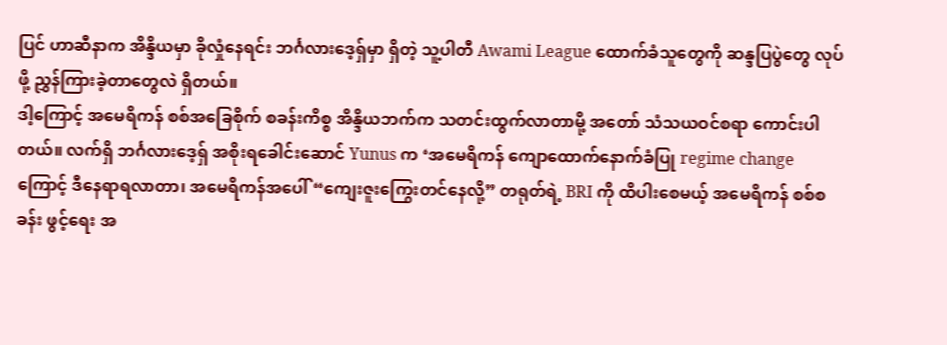ပြင် ဟာဆီနာက အိန္ဒိယမှာ ခိုလှုံနေရင်း ဘင်္ဂလားဒေ့ရှ်မှာ ရှိတဲ့ သူ့ပါတီ Awami League ထောက်ခံသူတွေကို ဆန္ဒပြပွဲတွေ လုပ်ဖို့ ညွှန်ကြားခဲ့တာတွေလဲ ရှိတယ်။
ဒါ့ကြောင့် အမေရိကန် စစ်အခြေစိုက် စခန်းကိစ္စ အိန္ဒိယဘက်က သတင်းထွက်လာတာမို့ အတော် သံသယဝင်စရာ ကောင်းပါတယ်။ လက်ရှိ ဘင်္ဂလားဒေ့ရှ် အစိုးရခေါင်းဆောင် Yunus က ‘အမေရိကန် ကျောထောက်နောက်ခံပြု regime change ကြောင့် ဒီနေရာရလာတာ၊ အမေရိကန်အပေါ် “ကျေးဇူးကြွေးတင်နေလို့” တရုတ်ရဲ့ BRI ကို ထိပါးစေမယ့် အမေရိကန် စစ်စခန်း ဖွင့်ရေး အ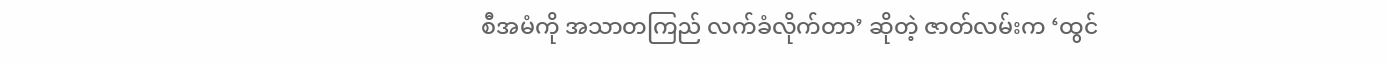စီအမံကို အသာတကြည် လက်ခံလိုက်တာ’ ဆိုတဲ့ ဇာတ်လမ်းက ‘ထွင်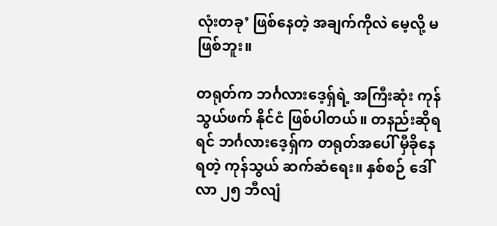လုံးတခု’ ဖြစ်နေတဲ့ အချက်ကိုလဲ မေ့လို့ မဖြစ်ဘူး။

တရုတ်က ဘင်္ဂလားဒေ့ရှ်ရဲ့ အကြီးဆုံး ကုန်သွယ်ဖက် နိုင်ငံ ဖြစ်ပါတယ်။ တနည်းဆိုရရင် ဘင်္ဂလားဒေ့ရှ်က တရုတ်အပေါ် မှီခိုနေရတဲ့ ကုန်သွယ် ဆက်ဆံရေး။ နှစ်စဉ် ဒေါ်လာ ၂၅ ဘီလျံ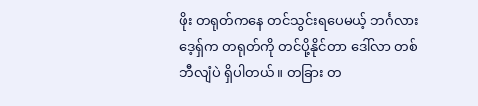ဖိုး တရုတ်ကနေ တင်သွင်းရပေမယ့် ဘင်္ဂလားဒေ့ရှ်က တရုတ်ကို တင်ပို့နိုင်တာ ဒေါ်လာ တစ် ဘီလျံပဲ ရှိပါတယ်။ တခြား တ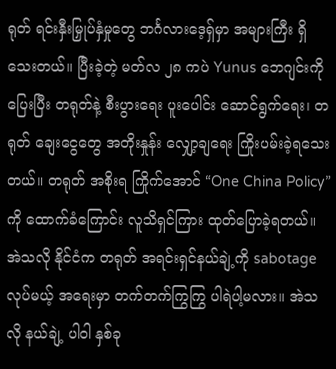ရုတ် ရင်းနှီးမြှုပ်နှံမှုတွေ ဘင်္ဂလားဒေ့ရှ်မှာ အများကြီး ရှိသေးတယ်။ ပြီးခဲ့တဲ့ မတ်လ ၂၈ ကပဲ Yunus ဘေဂျင်းကို ပြေးပြီး တရုတ်နဲ့ စီးပွားရေး ပူးပေါင်း ဆောင်ရွက်ရေး၊ တရုတ် ချေးငွေတွေ အတိုးနှုန်း လျှော့ချရေး ကြိုးပမ်းခဲ့ရသေးတယ်။ တရုတ် အစိုးရ ကြိုက်အောင် “One China Policy” ကို ထောက်ခံကြောင်း လူသိရှင်ကြား ထုတ်ပြောခဲ့ရတယ်။
အဲသလို နိုင်ငံက တရုတ် အရင်းရှင်နယ်ချဲ့ကို sabotage လုပ်မယ့် အရေးမှာ တက်တက်ကြွကြွ ပါရဲပါ့မလား။ အဲသလို နယ်ချဲ့ ပါဝါ နှစ်ခု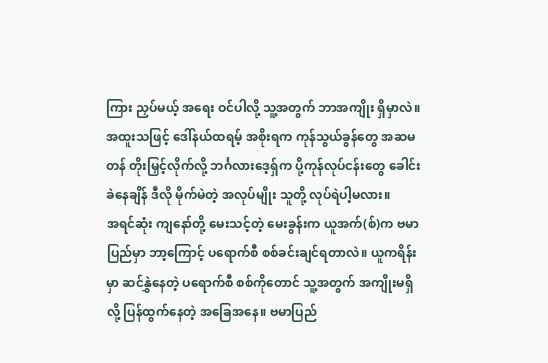ကြား ညှပ်မယ့် အရေး ဝင်ပါလို့ သူ့အတွက် ဘာအကျိုး ရှိမှာလဲ။ အထူးသဖြင့် ဒေါ်နယ်ထရမ့် အစိုးရက ကုန်သွယ်ခွန်တွေ အဆမတန် တိုးမြှင့်လိုက်လို့ ဘင်္ဂလားဒေ့ရှ်က ပို့ကုန်လုပ်ငန်းတွေ ခေါင်းခဲနေချိန် ဒီလို မိုက်မဲတဲ့ အလုပ်မျိုး သူတို့ လုပ်ရဲပါ့မလား။
အရင်ဆုံး ကျနော်တို့ မေးသင့်တဲ့ မေးခွန်းက ယူအက်(စ်)က ဗမာပြည်မှာ ဘာ့ကြောင့် ပရောက်စီ စစ်ခင်းချင်ရတာလဲ။ ယူကရိန်းမှာ ဆင်နွှဲနေတဲ့ ပရောက်စီ စစ်ကိုတောင် သူ့အတွက် အကျိုးမရှိလို့ ပြန်ထွက်နေတဲ့ အခြေအနေ။ ဗမာပြည်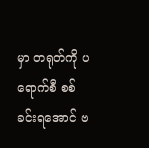မှာ တရုတ်ကို ပရောက်စီ စစ်ခင်းရအောင် ဗ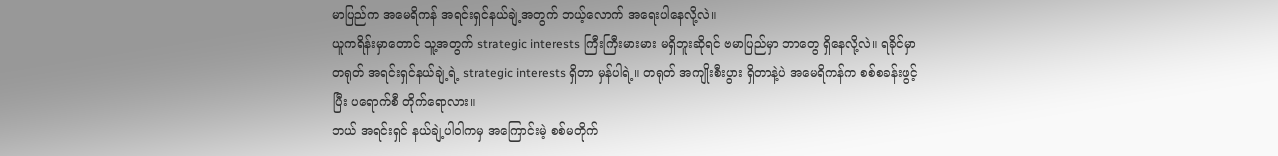မာပြည်က အမေရိကန် အရင်းရှင်နယ်ချဲ့အတွက် ဘယ့်လောက် အရေးပါနေလို့လဲ။
ယူကရိန်းမှာတောင် သူ့အတွက် strategic interests ကြီးကြီးမားမား မရှိဘူးဆိုရင် ဗမာပြည်မှာ ဘာတွေ ရှိနေလို့လဲ။ ရခိုင်မှာ တရုတ် အရင်းရှင်နယ်ချဲ့ရဲ့ strategic interests ရှိတာ မှန်ပါရဲ့။ တရုတ် အကျိုးစီးပွား ရှိတာနဲ့ပဲ အမေရိကန်က စစ်စခန်းဖွင့်ပြီး ပရောက်စီ တိုက်ရောလား။
ဘယ် အရင်းရှင် နယ်ချဲ့ပါဝါကမှ အကြောင်းမဲ့ စစ်မတိုက်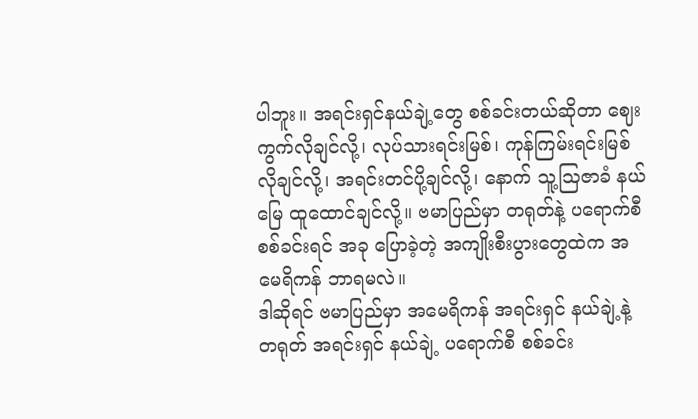ပါဘူး။ အရင်းရှင်နယ်ချဲ့တွေ စစ်ခင်းတယ်ဆိုတာ ဈေးကွက်လိုချင်လို့၊ လုပ်သားရင်းမြစ်၊ ကုန်ကြမ်းရင်းမြစ် လိုချင်လို့၊ အရင်းတင်ပို့ချင်လို့၊ နောက် သူ့ဩဇာခံ နယ်မြေ ထူထောင်ချင်လို့။ ဗမာပြည်မှာ တရုတ်နဲ့ ပရောက်စီ စစ်ခင်းရင် အခု ပြောခဲ့တဲ့ အကျိုးစီးပွားတွေထဲက အမေရိကန် ဘာရမလဲ။
ဒါဆိုရင် ဗမာပြည်မှာ အမေရိကန် အရင်းရှင် နယ်ချဲ့နဲ့ တရုတ် အရင်းရှင် နယ်ချဲ့ ပရောက်စီ စစ်ခင်း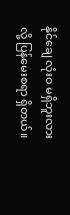နိုင်ချေ လုံးဝ မရှိဘူးလားလို့ ပြန်မေးစရာ ရှိတယ်။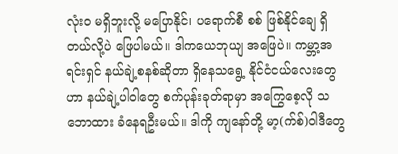လုံးဝ မရှိဘူးလို့ မပြောနိုင်၊ ပရောက်စီ စစ် ဖြစ်နိုင်ချေ ရှိတယ်လို့ပဲ ဖြေပါမယ်။ ဒါကယေဘုယျ အဖြေပဲ။ ကမ္ဘာ့အရင်းရှင် နယ်ချဲ့စနစ်ဆိုတာ ရှိနေသရွေ့ နိုင်ငံငယ်လေးတွေဟာ နယ်ချဲ့ပါဝါတွေ စက်ပုန်းခုတ်ရာမှာ အကြွေစေ့လို သဘောထား ခံနေရဦးမယ်။ ဒါကို ကျနော်တို့ မာ့(က်စ်)ဝါဒီတွေ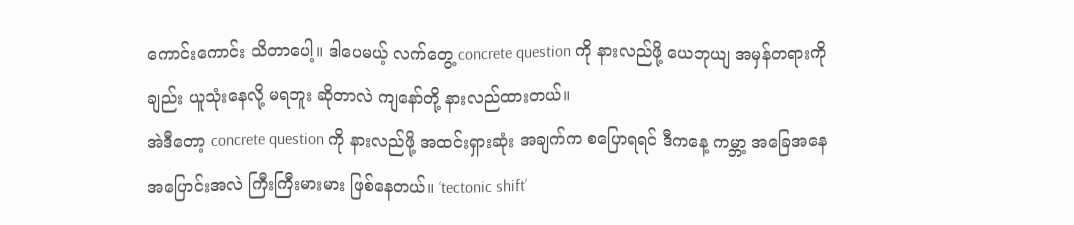ကောင်းကောင်း သိတာပေါ့။ ဒါပေမယ့် လက်တွေ့ concrete question ကို နားလည်ဖို့ ယေဘုယျ အမှန်တရားကိုချည်း ယူသုံးနေလို့ မရဘူး ဆိုတာလဲ ကျနော်တို့ နားလည်ထားတယ်။
အဲဒီတော့ concrete question ကို နားလည်ဖို့ အထင်းရှားဆုံး အချက်က စပြောရရင် ဒီကနေ့ ကမ္ဘာ့ အခြေအနေ အပြောင်းအလဲ ကြီးကြီးမားမား ဖြစ်နေတယ်။ ‘tectonic shift’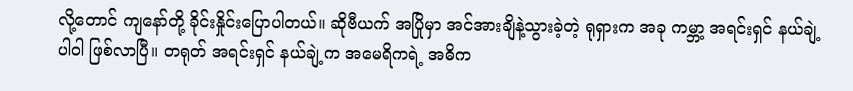လို့တောင် ကျနော်တို့ ခိုင်းနှိုင်းပြောပါတယ်။ ဆိုဗီယက် အပြိုမှာ အင်အားချိနဲ့သွားခဲ့တဲ့ ရုရှားက အခု ကမ္ဘာ့ အရင်းရှင် နယ်ချဲ့ပါဝါ ဖြစ်လာပြီ။ တရုတ် အရင်းရှင် နယ်ချဲ့က အမေရိကရဲ့ အဓိက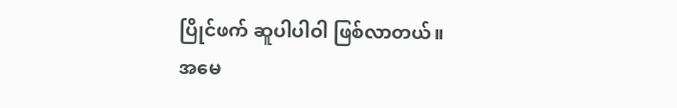ပြိုင်ဖက် ဆူပါပါဝါ ဖြစ်လာတယ်။
အမေ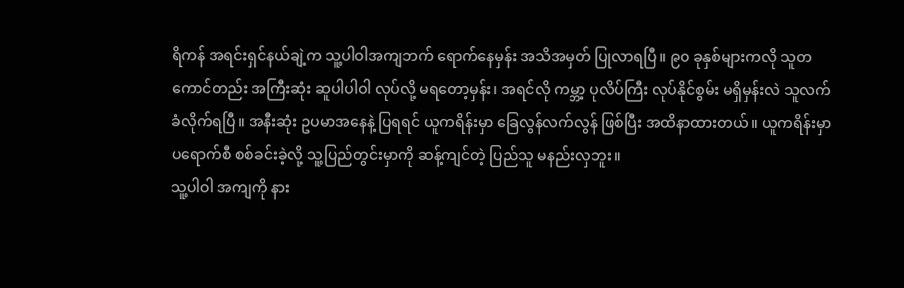ရိကန် အရင်းရှင်နယ်ချဲ့က သူ့ပါဝါအကျဘက် ရောက်နေမှန်း အသိအမှတ် ပြုလာရပြီ။ ၉၀ ခုနှစ်များကလို သူတကောင်တည်း အကြီးဆုံး ဆူပါပါဝါ လုပ်လို့ မရတော့မှန်း၊ အရင်လို ကမ္ဘာ့ ပုလိပ်ကြီး လုပ်နိုင်စွမ်း မရှိမှန်းလဲ သူလက်ခံလိုက်ရပြီ။ အနီးဆုံး ဥပမာအနေနဲ့ ပြရရင် ယူကရိန်းမှာ ခြေလွန်လက်လွန် ဖြစ်ပြီး အထိနာထားတယ်။ ယူကရိန်းမှာ ပရောက်စီ စစ်ခင်းခဲ့လို့ သူ့ပြည်တွင်းမှာကို ဆန့်ကျင်တဲ့ ပြည်သူ မနည်းလှဘူး။
သူ့ပါဝါ အကျကို နား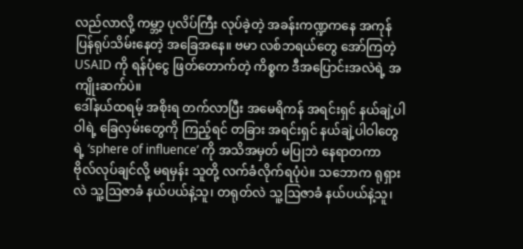လည်လာလို့ ကမ္ဘာ့ ပုလိပ်ကြီး လုပ်ခဲ့တဲ့ အခန်းကဏ္ဍကနေ အကုန် ပြန်ရုပ်သိမ်းနေတဲ့ အခြေအနေ။ ဗမာ လစ်ဘရယ်တွေ အော်ကြတဲ့ USAID ကို ရန်ပုံငွေ ဖြတ်တောက်တဲ့ ကိစ္စက ဒီအပြောင်းအလဲရဲ့ အကျိုးဆက်ပဲ။
ဒေါ်နယ်ထရမ့် အစိုးရ တက်လာပြီး အမေရိကန် အရင်းရှင် နယ်ချဲ့ပါဝါရဲ့ ခြေလှမ်းတွေကို ကြည့်ရင် တခြား အရင်းရှင် နယ်ချဲ့ပါဝါတွေရဲ့ ‘sphere of influence’ ကို အသိအမှတ် မပြုဘဲ နေရာတကာ ဗိုလ်လုပ်ချင်လို့ မရမှန်း သူတို့ လက်ခံလိုက်ရပုံပဲ။ သဘောက ရုရှားလဲ သူ့ဩဇာခံ နယ်ပယ်နဲ့သူ၊ တရုတ်လဲ သူ့ဩဇာခံ နယ်ပယ်နဲ့သူ၊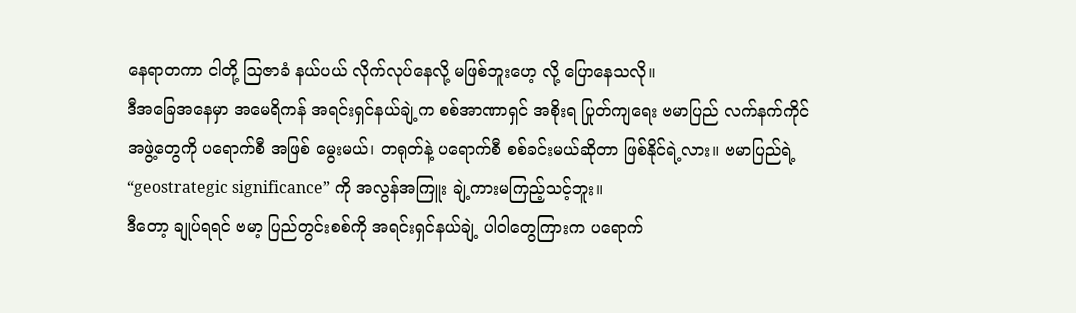နေရာတကာ ငါတို့ ဩဇာခံ နယ်ပယ် လိုက်လုပ်နေလို့ မဖြစ်ဘူးဟေ့ လို့ ပြောနေသလို။
ဒီအခြေအနေမှာ အမေရိကန် အရင်းရှင်နယ်ချဲ့က စစ်အာဏာရှင် အစိုးရ ပြုတ်ကျရေး ဗမာပြည် လက်နက်ကိုင် အဖွဲ့တွေကို ပရောက်စီ အဖြစ် မွေးမယ်၊ တရုတ်နဲ့ ပရောက်စီ စစ်ခင်းမယ်ဆိုတာ ဖြစ်နိုင်ရဲ့လား။ ဗမာပြည်ရဲ့ “geostrategic significance” ကို အလွန်အကြူး ချဲ့ကားမကြည့်သင့်ဘူး။
ဒီတော့ ချုပ်ရရင် ဗမာ့ ပြည်တွင်းစစ်ကို အရင်းရှင်နယ်ချဲ့ ပါဝါတွေကြားက ပရောက်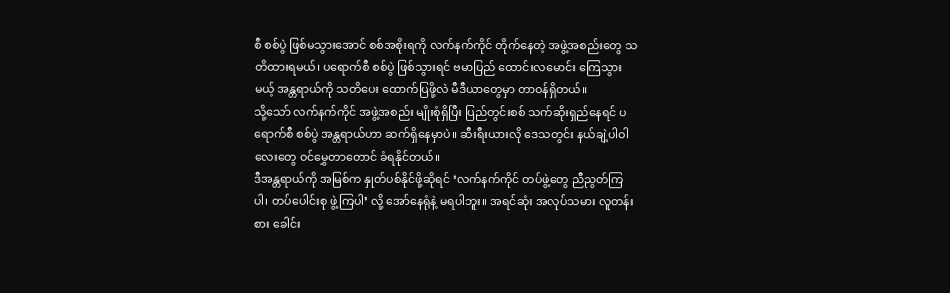စီ စစ်ပွဲ ဖြစ်မသွားအောင် စစ်အစိုးရကို လက်နက်ကိုင် တိုက်နေတဲ့ အဖွဲ့အစည်းတွေ သတိထားရမယ်၊ ပရောက်စီ စစ်ပွဲ ဖြစ်သွားရင် ဗမာပြည် ထောင်းလမောင်း ကြေသွားမယ့် အန္တရာယ်ကို သတိပေး ထောက်ပြဖို့လဲ မီဒီယာတွေမှာ တာဝန်ရှိတယ်။
သို့သော် လက်နက်ကိုင် အဖွဲ့အစည်း မျိုးစုံရှိပြီး ပြည်တွင်းစစ် သက်ဆိုးရှည်နေရင် ပရောက်စီ စစ်ပွဲ အန္တရာယ်ဟာ ဆက်ရှိနေမှာပဲ။ ဆီးရီးယားလို ဒေသတွင်း နယ်ချဲ့ပါဝါလေးတွေ ဝင်မွှေတာတောင် ခံရနိုင်တယ်။
ဒီအန္တရာယ်ကို အမြစ်က နှုတ်ပစ်နိုင်ဖို့ဆိုရင် ‘လက်နက်ကိုင် တပ်ဖွဲ့တွေ ညီညွတ်ကြပါ၊ တပ်ပေါင်းစု ဖွဲ့ကြပါ’ လို့ အော်နေရုံနဲ့ မရပါဘူး။ အရင်ဆုံး အလုပ်သမား လူတန်းစား ခေါင်း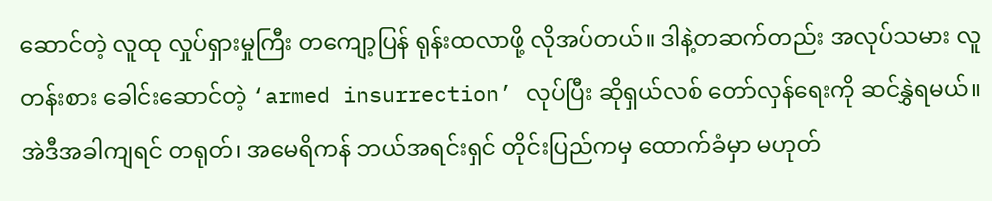ဆောင်တဲ့ လူထု လှုပ်ရှားမှုကြီး တကျော့ပြန် ရုန်းထလာဖို့ လိုအပ်တယ်။ ဒါနဲ့တဆက်တည်း အလုပ်သမား လူတန်းစား ခေါင်းဆောင်တဲ့ ‘armed insurrection’ လုပ်ပြီး ဆိုရှယ်လစ် တော်လှန်ရေးကို ဆင်နွှဲရမယ်။ အဲဒီအခါကျရင် တရုတ်၊ အမေရိကန် ဘယ်အရင်းရှင် တိုင်းပြည်ကမှ ထောက်ခံမှာ မဟုတ်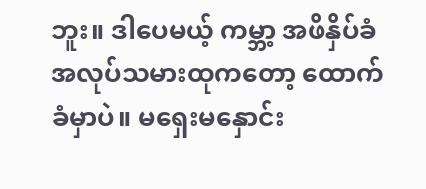ဘူး။ ဒါပေမယ့် ကမ္ဘာ့ အဖိနှိပ်ခံ အလုပ်သမားထုကတော့ ထောက်ခံမှာပဲ။ မရှေးမနှောင်း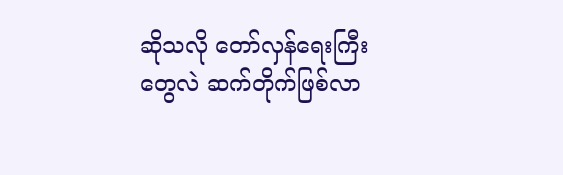ဆိုသလို တော်လှန်ရေးကြီးတွေလဲ ဆက်တိုက်ဖြစ်လာ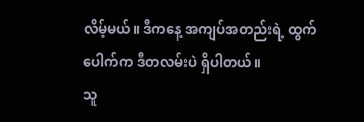လိမ့်မယ်။ ဒီကနေ့ အကျပ်အတည်းရဲ့ ထွက်ပေါက်က ဒီတလမ်းပဲ ရှိပါတယ်။
သူ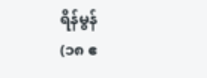ရိန်မွန်
(၁၈ ဧ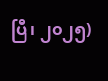ပြီ၊ ၂၀၂၅)